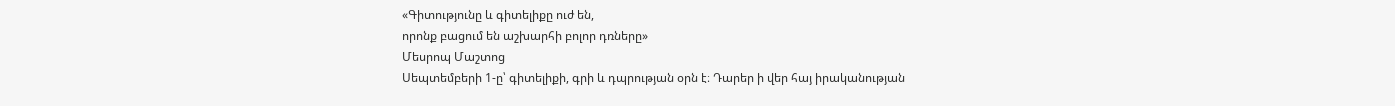«Գիտությունը և գիտելիքը ուժ են,
որոնք բացում են աշխարհի բոլոր դռները»
Մեսրոպ Մաշտոց
Սեպտեմբերի 1-ը՝ գիտելիքի, գրի և դպրության օրն է։ Դարեր ի վեր հայ իրականության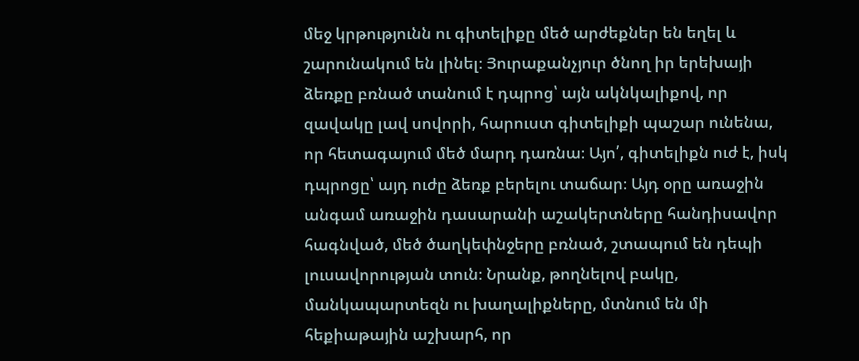մեջ կրթությունն ու գիտելիքը մեծ արժեքներ են եղել և շարունակում են լինել։ Յուրաքանչյուր ծնող իր երեխայի ձեռքը բռնած տանում է դպրոց՝ այն ակնկալիքով, որ զավակը լավ սովորի, հարուստ գիտելիքի պաշար ունենա, որ հետագայում մեծ մարդ դառնա։ Այո՛, գիտելիքն ուժ է, իսկ դպրոցը՝ այդ ուժը ձեռք բերելու տաճար։ Այդ օրը առաջին անգամ առաջին դասարանի աշակերտները հանդիսավոր հագնված, մեծ ծաղկեփնջերը բռնած, շտապում են դեպի լուսավորության տուն։ Նրանք, թողնելով բակը, մանկապարտեզն ու խաղալիքները, մտնում են մի հեքիաթային աշխարհ, որ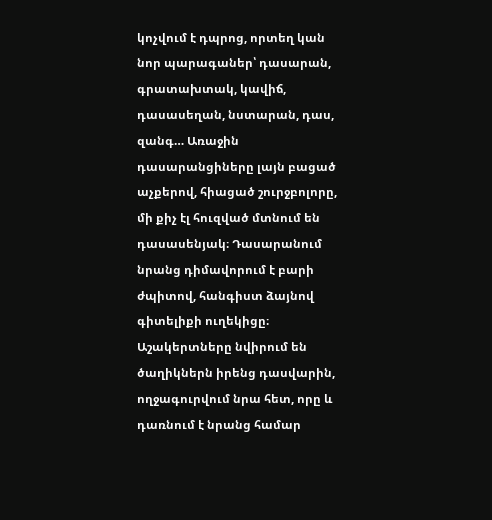կոչվում է դպրոց, որտեղ կան նոր պարագաներ՝ դասարան, գրատախտակ, կավիճ, դասասեղան, նստարան, դաս, զանգ… Առաջին դասարանցիները լայն բացած աչքերով, հիացած շուրջբոլորը, մի քիչ էլ հուզված մտնում են դասասենյակ։ Դասարանում նրանց դիմավորում է բարի ժպիտով, հանգիստ ձայնով գիտելիքի ուղեկիցը։ Աշակերտները նվիրում են ծաղիկներն իրենց դասվարին, ողջագուրվում նրա հետ, որը և դառնում է նրանց համար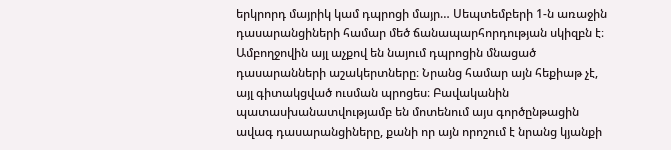երկրորդ մայրիկ կամ դպրոցի մայր… Սեպտեմբերի 1-ն առաջին դասարանցիների համար մեծ ճանապարհորդության սկիզբն է։
Ամբողջովին այլ աչքով են նայում դպրոցին մնացած դասարանների աշակերտները։ Նրանց համար այն հեքիաթ չէ, այլ գիտակցված ուսման պրոցես։ Բավականին պատասխանատվությամբ են մոտենում այս գործընթացին ավագ դասարանցիները, քանի որ այն որոշում է նրանց կյանքի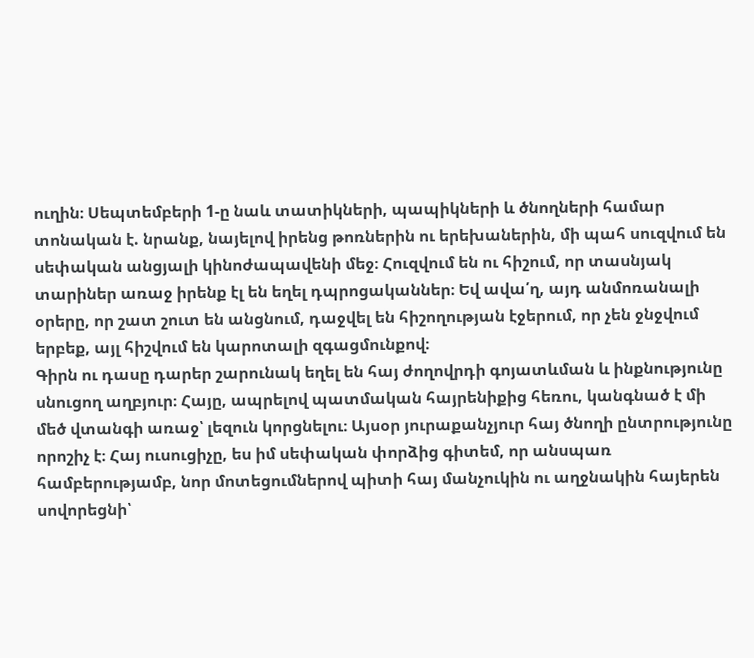ուղին։ Սեպտեմբերի 1-ը նաև տատիկների, պապիկների և ծնողների համար տոնական է. նրանք, նայելով իրենց թոռներին ու երեխաներին, մի պահ սուզվում են սեփական անցյալի կինոժապավենի մեջ։ Հուզվում են ու հիշում, որ տասնյակ տարիներ առաջ իրենք էլ են եղել դպրոցականներ։ Եվ ավա՛ղ, այդ անմոռանալի օրերը, որ շատ շուտ են անցնում, դաջվել են հիշողության էջերում, որ չեն ջնջվում երբեք, այլ հիշվում են կարոտալի զգացմունքով։
Գիրն ու դասը դարեր շարունակ եղել են հայ ժողովրդի գոյատևման և ինքնությունը սնուցող աղբյուր։ Հայը, ապրելով պատմական հայրենիքից հեռու, կանգնած է մի մեծ վտանգի առաջ՝ լեզուն կորցնելու։ Այսօր յուրաքանչյուր հայ ծնողի ընտրությունը որոշիչ է։ Հայ ուսուցիչը, ես իմ սեփական փորձից գիտեմ, որ անսպառ համբերությամբ, նոր մոտեցումներով պիտի հայ մանչուկին ու աղջնակին հայերեն սովորեցնի՝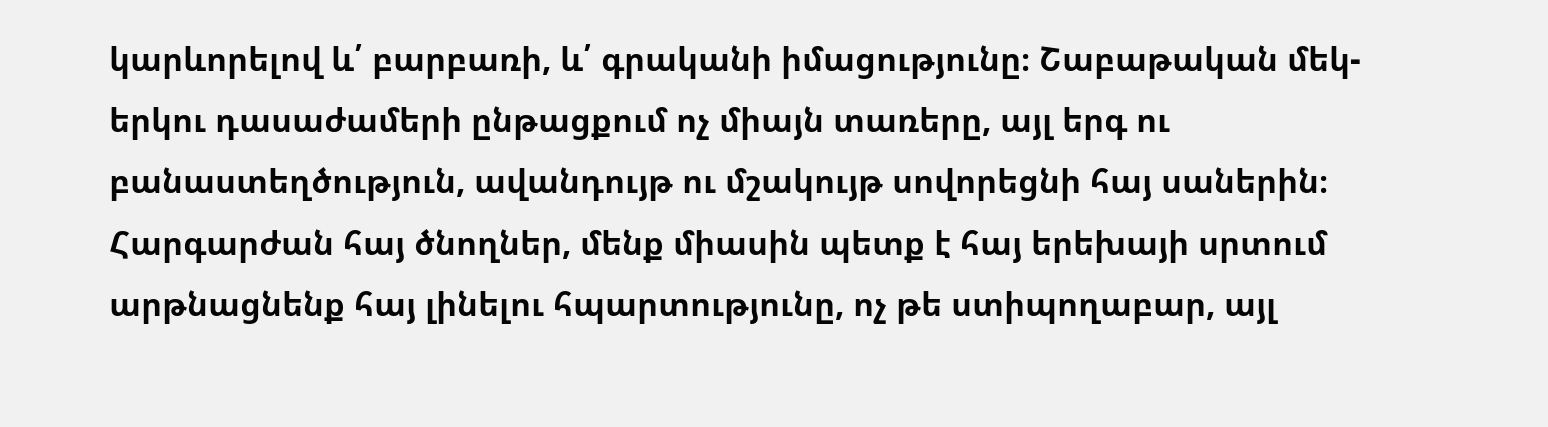կարևորելով և՛ բարբառի, և՛ գրականի իմացությունը։ Շաբաթական մեկ-երկու դասաժամերի ընթացքում ոչ միայն տառերը, այլ երգ ու բանաստեղծություն, ավանդույթ ու մշակույթ սովորեցնի հայ սաներին։ Հարգարժան հայ ծնողներ, մենք միասին պետք է հայ երեխայի սրտում արթնացնենք հայ լինելու հպարտությունը, ոչ թե ստիպողաբար, այլ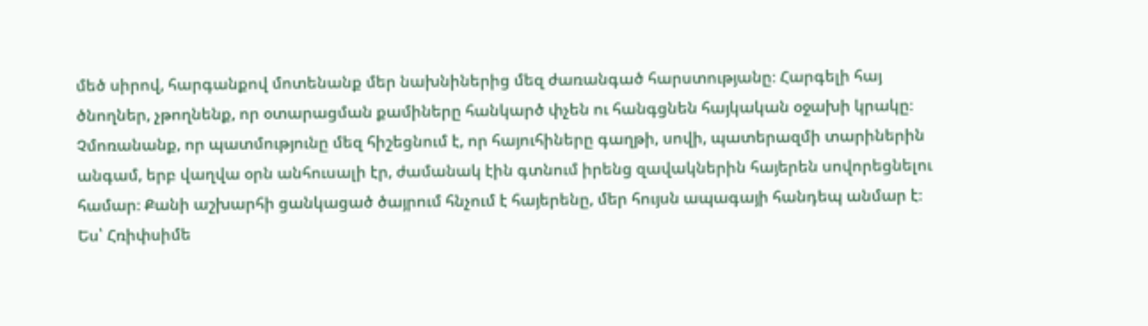մեծ սիրով, հարգանքով մոտենանք մեր նախնիներից մեզ ժառանգած հարստությանը։ Հարգելի հայ ծնողներ, չթողնենք, որ օտարացման քամիները հանկարծ փչեն ու հանգցնեն հայկական օջախի կրակը։ Չմոռանանք, որ պատմությունը մեզ հիշեցնում է, որ հայուհիները գաղթի, սովի, պատերազմի տարիներին անգամ, երբ վաղվա օրն անհուսալի էր, ժամանակ էին գտնում իրենց զավակներին հայերեն սովորեցնելու համար։ Քանի աշխարհի ցանկացած ծայրում հնչում է հայերենը, մեր հույսն ապագայի հանդեպ անմար է։
Ես՝ Հռիփսիմե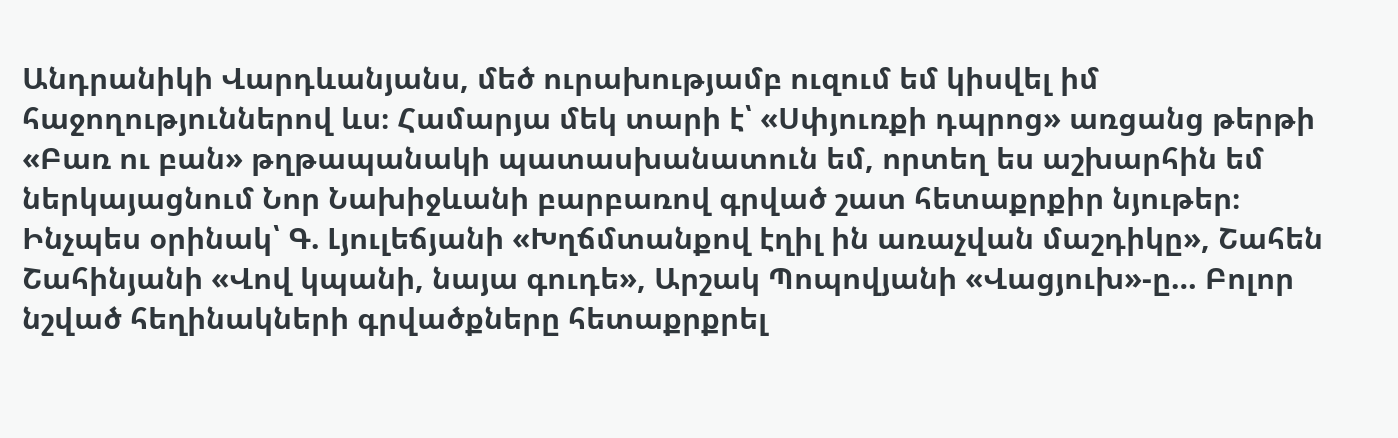Անդրանիկի Վարդևանյանս, մեծ ուրախությամբ ուզում եմ կիսվել իմ հաջողություններով ևս։ Համարյա մեկ տարի է՝ «Սփյուռքի դպրոց» առցանց թերթի «Բառ ու բան» թղթապանակի պատասխանատուն եմ, որտեղ ես աշխարհին եմ ներկայացնում Նոր Նախիջևանի բարբառով գրված շատ հետաքրքիր նյութեր։ Ինչպես օրինակ՝ Գ. Լյուլեճյանի «Խղճմտանքով էղիլ ին առաչվան մաշդիկը», Շահեն Շահինյանի «Վով կպանի, նայա գուդե», Արշակ Պոպովյանի «Վացյուխ»-ը… Բոլոր նշված հեղինակների գրվածքները հետաքրքրել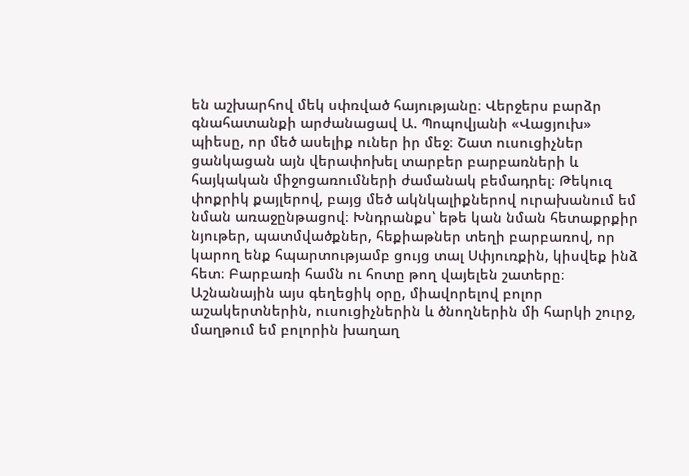են աշխարհով մեկ սփռված հայությանը։ Վերջերս բարձր գնահատանքի արժանացավ Ա. Պոպովյանի «Վացյուխ» պիեսը, որ մեծ ասելիք ուներ իր մեջ։ Շատ ուսուցիչներ ցանկացան այն վերափոխել տարբեր բարբառների և հայկական միջոցառումների ժամանակ բեմադրել։ Թեկուզ փոքրիկ քայլերով, բայց մեծ ակնկալիքներով ուրախանում եմ նման առաջընթացով։ Խնդրանքս՝ եթե կան նման հետաքրքիր նյութեր, պատմվածքներ, հեքիաթներ տեղի բարբառով, որ կարող ենք հպարտությամբ ցույց տալ Սփյուռքին, կիսվեք ինձ հետ։ Բարբառի համն ու հոտը թող վայելեն շատերը։
Աշնանային այս գեղեցիկ օրը, միավորելով բոլոր աշակերտներին, ուսուցիչներին և ծնողներին մի հարկի շուրջ, մաղթում եմ բոլորին խաղաղ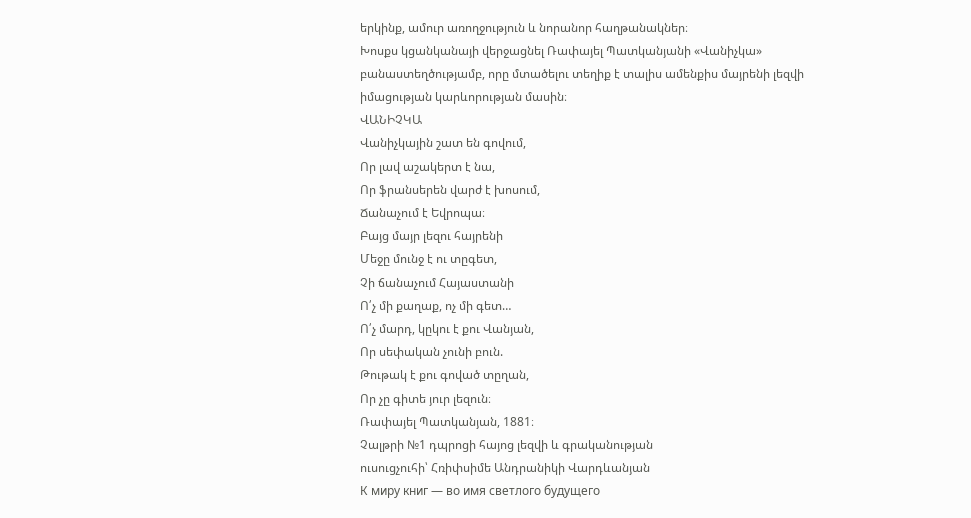երկինք, ամուր առողջություն և նորանոր հաղթանակներ։
Խոսքս կցանկանայի վերջացնել Ռափայել Պատկանյանի «Վանիչկա» բանաստեղծությամբ, որը մտածելու տեղիք է տալիս ամենքիս մայրենի լեզվի իմացության կարևորության մասին։
ՎԱՆԻՉԿԱ
Վանիչկային շատ են գովում,
Որ լավ աշակերտ է նա,
Որ ֆրանսերեն վարժ է խոսում,
Ճանաչում է Եվրոպա։
Բայց մայր լեզու հայրենի
Մեջը մունջ է ու տըգետ,
Չի ճանաչում Հայաստանի
Ո՛չ մի քաղաք, ոչ մի գետ…
Ո՛չ մարդ, կըկու է քու Վանյան,
Որ սեփական չունի բուն.
Թութակ է քու գոված տըղան,
Որ չը գիտե յուր լեզուն։
Ռափայել Պատկանյան, 1881։
Չալթրի №1 դպրոցի հայոց լեզվի և գրականության
ուսուցչուհի՝ Հռիփսիմե Անդրանիկի Վարդևանյան
К миру книг — во имя светлого будущего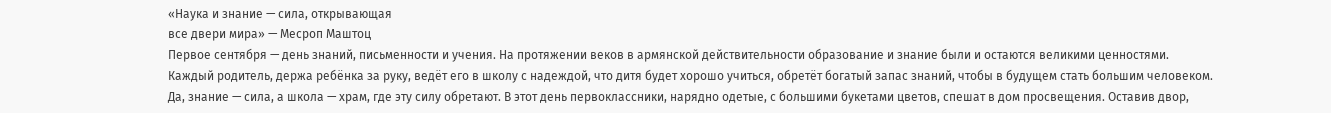«Наука и знание — сила, открывающая
все двери мира» — Месроп Маштоц
Первое сентября — день знаний, письменности и учения. На протяжении веков в армянской действительности образование и знание были и остаются великими ценностями. Каждый родитель, держа ребёнка за руку, ведёт его в школу с надеждой, что дитя будет хорошо учиться, обретёт богатый запас знаний, чтобы в будущем стать большим человеком. Да, знание — сила, а школа — храм, где эту силу обретают. В этот день первоклассники, нарядно одетые, с большими букетами цветов, спешат в дом просвещения. Оставив двор,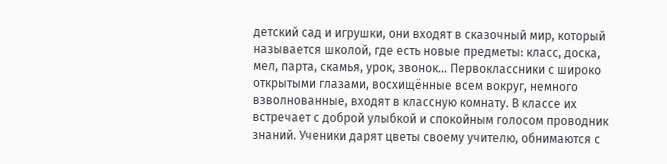детский сад и игрушки, они входят в сказочный мир, который называется школой, где есть новые предметы: класс, доска, мел, парта, скамья, урок, звонок… Первоклассники с широко открытыми глазами, восхищённые всем вокруг, немного взволнованные, входят в классную комнату. В классе их встречает с доброй улыбкой и спокойным голосом проводник знаний. Ученики дарят цветы своему учителю, обнимаются с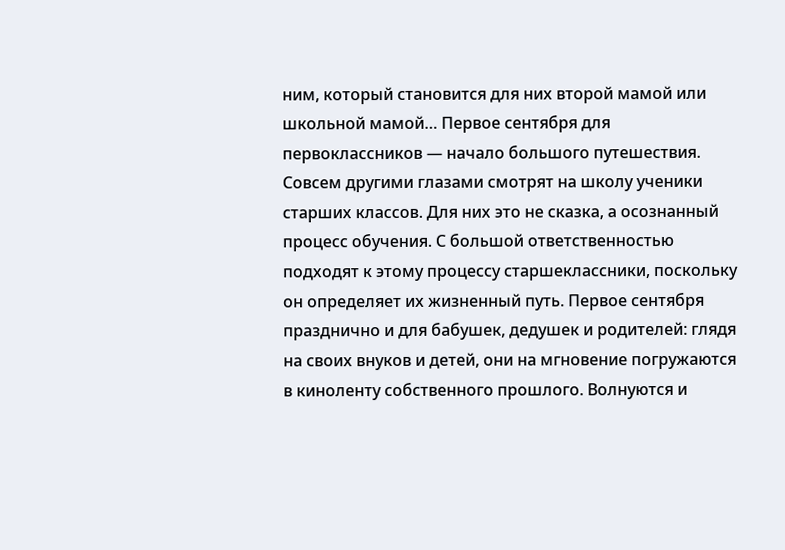ним, который становится для них второй мамой или школьной мамой… Первое сентября для первоклассников — начало большого путешествия.
Совсем другими глазами смотрят на школу ученики старших классов. Для них это не сказка, а осознанный процесс обучения. С большой ответственностью подходят к этому процессу старшеклассники, поскольку он определяет их жизненный путь. Первое сентября празднично и для бабушек, дедушек и родителей: глядя на своих внуков и детей, они на мгновение погружаются в киноленту собственного прошлого. Волнуются и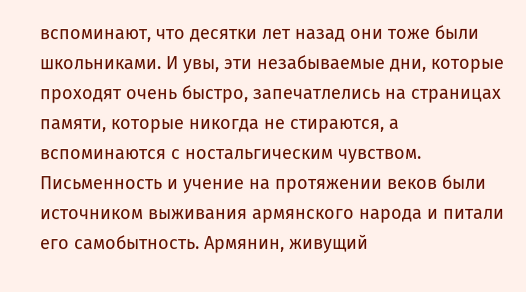вспоминают, что десятки лет назад они тоже были школьниками. И увы, эти незабываемые дни, которые проходят очень быстро, запечатлелись на страницах памяти, которые никогда не стираются, а вспоминаются с ностальгическим чувством.
Письменность и учение на протяжении веков были источником выживания армянского народа и питали его самобытность. Армянин, живущий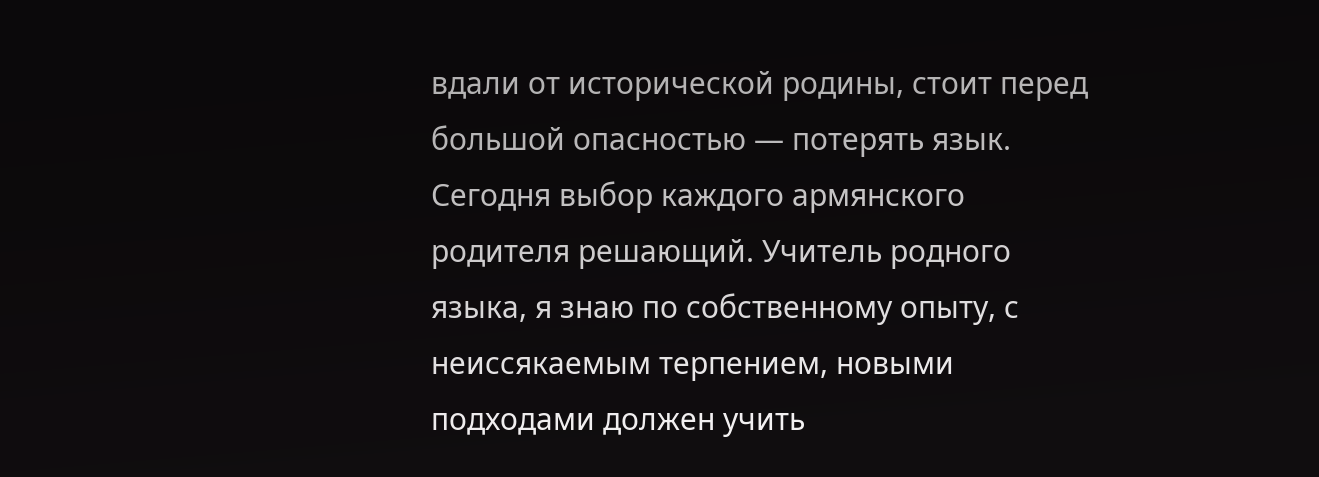вдали от исторической родины, стоит перед большой опасностью — потерять язык. Сегодня выбор каждого армянского родителя решающий. Учитель родного языка, я знаю по собственному опыту, с неиссякаемым терпением, новыми подходами должен учить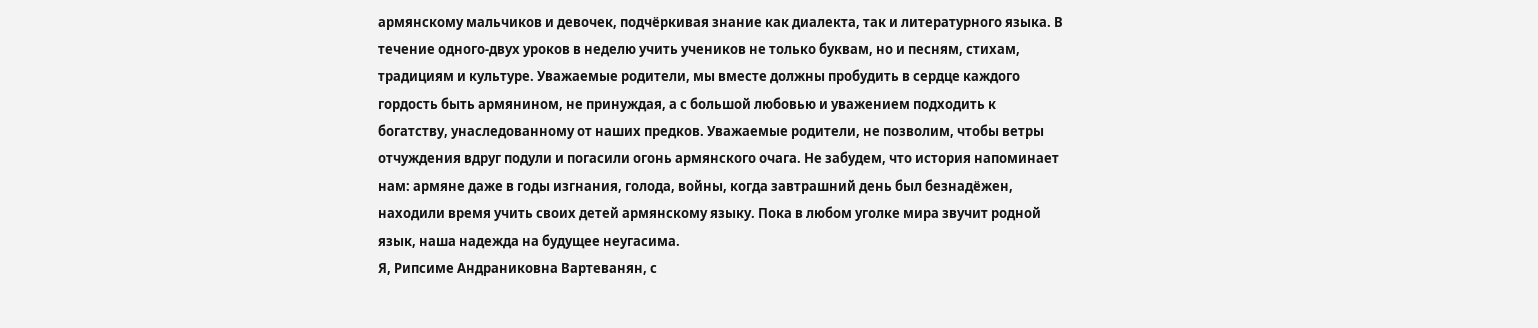армянскому мальчиков и девочек, подчёркивая знание как диалекта, так и литературного языка. В течение одного-двух уроков в неделю учить учеников не только буквам, но и песням, стихам, традициям и культуре. Уважаемые родители, мы вместе должны пробудить в сердце каждого гордость быть армянином, не принуждая, а с большой любовью и уважением подходить к богатству, унаследованному от наших предков. Уважаемые родители, не позволим, чтобы ветры отчуждения вдруг подули и погасили огонь армянского очага. Не забудем, что история напоминает нам: армяне даже в годы изгнания, голода, войны, когда завтрашний день был безнадёжен, находили время учить своих детей армянскому языку. Пока в любом уголке мира звучит родной язык, наша надежда на будущее неугасима.
Я, Рипсиме Андраниковна Вартеванян, с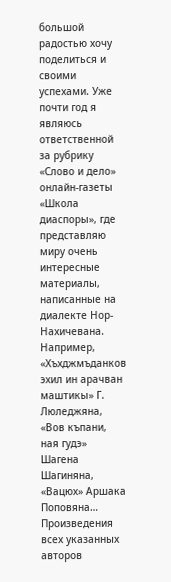большой радостью хочу поделиться и своими успехами. Уже почти год я являюсь ответственной за рубрику «Слово и дело» онлайн-газеты «Школа диаспоры», где представляю миру очень интересные материалы, написанные на диалекте Нор-Нахичевана. Например, «Хъхджмъданков эхил ин арачван маштикы» Г. Люледжяна, «Вов къпани, ная гудэ» Шагена Шагиняна, «Вацюх» Аршака Поповяна… Произведения всех указанных авторов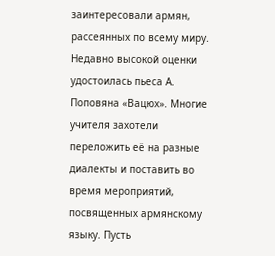заинтересовали армян, рассеянных по всему миру. Недавно высокой оценки удостоилась пьеса А. Поповяна «Вацюх». Многие учителя захотели переложить её на разные диалекты и поставить во время мероприятий, посвященных армянскому языку. Пусть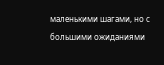маленькими шагами, но с большими ожиданиями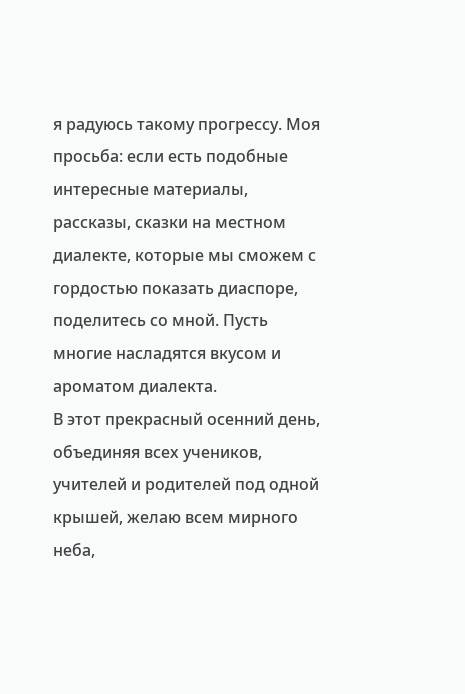я радуюсь такому прогрессу. Моя просьба: если есть подобные интересные материалы, рассказы, сказки на местном диалекте, которые мы сможем с гордостью показать диаспоре, поделитесь со мной. Пусть многие насладятся вкусом и ароматом диалекта.
В этот прекрасный осенний день, объединяя всех учеников, учителей и родителей под одной крышей, желаю всем мирного неба,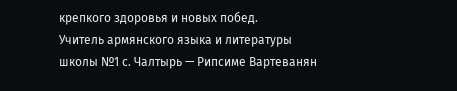крепкого здоровья и новых побед.
Учитель армянского языка и литературы
школы №1 с. Чалтырь — Рипсиме Вартеванян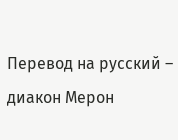Перевод на русский – диакон Мерон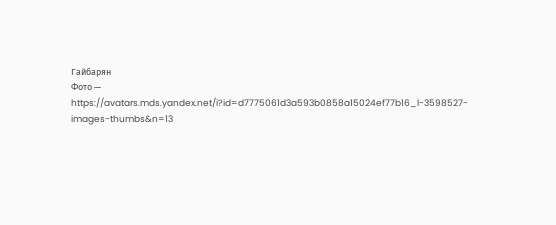Гайбарян
Фото — https://avatars.mds.yandex.net/i?id=d7775061d3a593b0858a15024ef77b16_l-3598527-images-thumbs&n=13